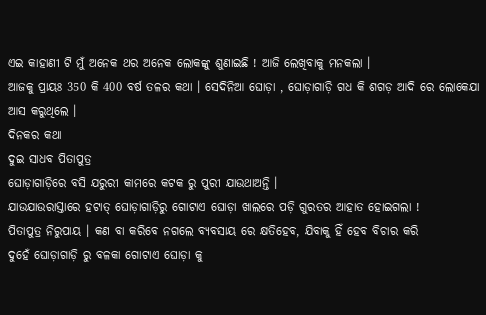ଏଇ କାହାଣୀ ଟି ମୁଁ ଅନେକ ଥର ଅନେକ ଲୋକଙ୍କୁ ଶୁଣାଇଛି ! ଆଜି ଲେଖିବାକୁ ମନକଲା ।
ଆଜକୁ ପ୍ରାୟଃ 350 କି 400 ବର୍ଷ ତଳର କଥା । ସେଦିନିଆ ଘୋଡ଼ା , ଘୋଡ଼ାଗାଡ଼ି ଗଧ କି ଶଗଡ଼ ଆଦି ରେ ଲୋକେଯା ଆସ କରୁଥିଲେ ।
ଦିନକର କଥା
ଦୁଇ ସାଧବ ପିତାପୁତ୍ର
ଘୋଡ଼ାଗାଡ଼ିରେ ବସି ଯରୁରୀ କାମରେ କଟକ ରୁ ପୁରୀ ଯାଉଥାଅନ୍ତି ।
ଯାଉଯାଉରାସ୍ତାରେ ହଟାତ୍ ଘୋଡ଼ାଗାଡ଼ିରୁ ଗୋଟାଏ ଘୋଡ଼ା ଖାଲରେ ପଡ଼ି ଗୁରତର ଆହାତ ହୋଇଗଲା !
ପିତାପୁତ୍ର ନିରୁପାୟ । କଣ ବା କରିବେ ନଗଲେ ବ୍ୟବସାୟ ରେ କ୍ଷତିହେବ, ଯିବାକୁ ହିଁ ହେବ ବିଚାର କରି
ଦୁହେଁ ଘୋଡ଼ାଗାଡ଼ି ରୁ ବଳକା ଗୋଟାଏ ଘୋଡ଼ା କୁ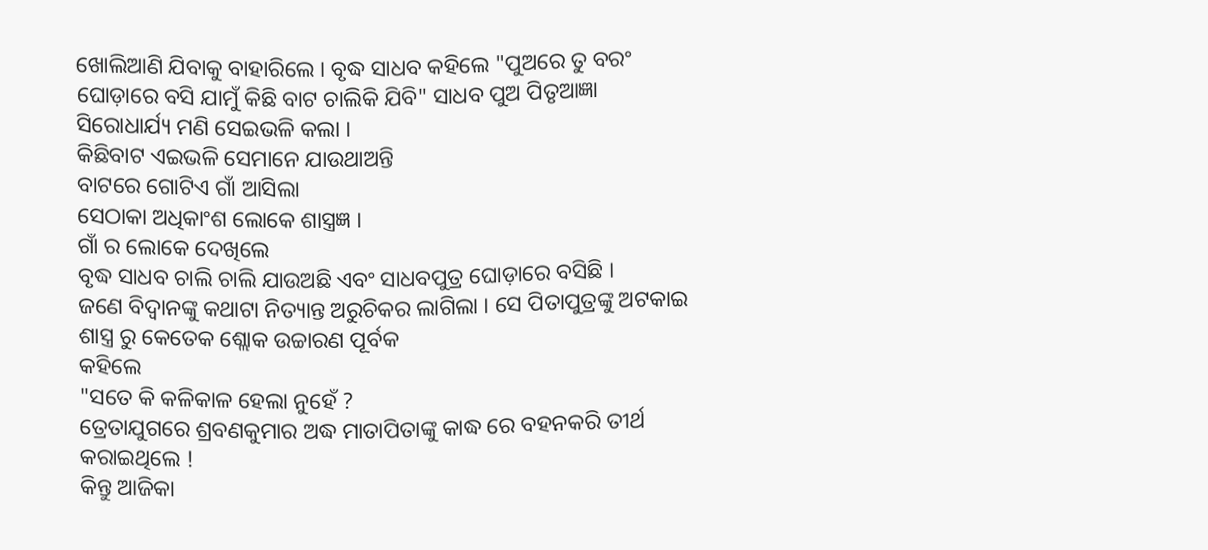ଖୋଲିଆଣି ଯିବାକୁ ବାହାରିଲେ । ବୃଦ୍ଧ ସାଧବ କହିଲେ "ପୁଅରେ ତୁ ବରଂ ଘୋଡ଼ାରେ ବସି ଯାମୁଁ କିଛି ବାଟ ଚାଲିକି ଯିବି" ସାଧବ ପୁଅ ପିତୃଆଜ୍ଞା ସିରୋଧାର୍ଯ୍ୟ ମଣି ସେଇଭଳି କଲା ।
କିଛିବାଟ ଏଇଭଳି ସେମାନେ ଯାଉଥାଅନ୍ତି
ବାଟରେ ଗୋଟିଏ ଗାଁ ଆସିଲା
ସେଠାକା ଅଧିକାଂଶ ଲୋକେ ଶାସ୍ତ୍ରଜ୍ଞ ।
ଗାଁ ର ଲୋକେ ଦେଖିଲେ
ବୃଦ୍ଧ ସାଧବ ଚାଲି ଚାଲି ଯାଉଅଛି ଏବଂ ସାଧବପୁତ୍ର ଘୋଡ଼ାରେ ବସିଛି ।
ଜଣେ ବିଦ୍ଵାନଙ୍କୁ କଥାଟା ନିତ୍ୟାନ୍ତ ଅରୁଚିକର ଲାଗିଲା । ସେ ପିତାପୁତ୍ରଙ୍କୁ ଅଟକାଇ ଶାସ୍ତ୍ର ରୁ କେତେକ ଶ୍ଲୋକ ଉଚ୍ଚାରଣ ପୂର୍ବକ
କହିଲେ
"ସତେ କି କଳିକାଳ ହେଲା ନୁହେଁ ?
ତ୍ରେତାଯୁଗରେ ଶ୍ରବଣକୁମାର ଅଦ୍ଧ ମାତାପିତାଙ୍କୁ କାଦ୍ଧ ରେ ବହନକରି ତୀର୍ଥ କରାଇଥିଲେ !
କିନ୍ତୁ ଆଜିକା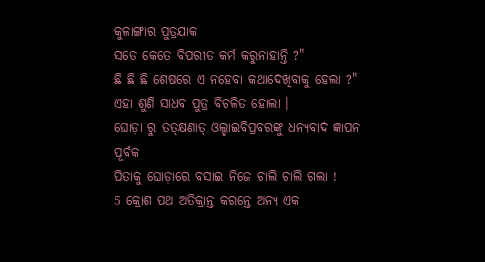କୁଳାଙ୍ଗାର ପୁତ୍ରଯାକ
ସତେ କେତେ ବିପରୀତ କର୍ମ କରୁନାହାନ୍ତି ?"
ଛି ଛି ଛି ଶେଷରେ ଏ ନହେବା କଥାଦେଖିବାକୁ ହେଲା ?"
ଏହା ଶୁଣି ସାଧବ ପୁତ୍ର ବିଚଳିତ ହୋଲା ।
ଘୋଡ଼ା ରୁ ତତ୍କ୍ଷଣାତ୍ ଓଲ୍ହାଇବିପ୍ରବରଙ୍କୁ ଧନ୍ୟବାଦ ଜ୍ଞାପନ ପୂର୍ବକ
ପିତାକୁ ଘୋଡ଼ାରେ ବସାଇ ନିଜେ ଚାଲି ଚାଲି ଗଲା !
5 କ୍ରୋଶ ପଥ ଅତିକ୍ରାନ୍ତ କରନ୍ତେ ଅନ୍ୟ ଏକ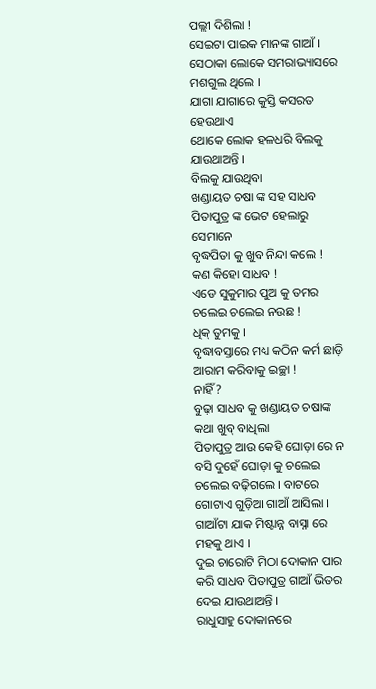ପଲ୍ଲୀ ଦିଶିଲା !
ସେଇଟା ପାଇକ ମାନଙ୍କ ଗାଆଁ ।
ସେଠାକା ଲୋକେ ସମରାଭ୍ୟାସରେ ମଶଗୁଲ ଥିଲେ ।
ଯାଗା ଯାଗାରେ କୁସ୍ତି କସରତ ହେଉଥାଏ
ଥୋକେ ଲୋକ ହଳଧରି ବିଲକୁ ଯାଉଥାଅନ୍ତି ।
ବିଲକୁ ଯାଉଥିବା
ଖଣ୍ଡାୟତ ଚଷା ଙ୍କ ସହ ସାଧବ ପିତାପୁତ୍ର ଙ୍କ ଭେଟ ହେଲାରୁ ସେମାନେ
ବୃଦ୍ଧପିତା କୁ ଖୁବ ନିନ୍ଦା କଲେ !
କଣ କିହୋ ସାଧବ !
ଏଡେ ସୁକୁମାର ପୁଅ କୁ ତମର ଚଲେଇ ଚଲେଇ ନଉଛ !
ଧିକ୍ ତୁମକୁ ।
ବୃଦ୍ଧାବସ୍ତାରେ ମଧ୍ୟ କଠିନ କର୍ମ ଛାଡ଼ି ଆରାମ କରିବାକୁ ଇଚ୍ଛା !
ନାହିଁ ?
ବୁଢ଼ା ସାଧବ କୁ ଖଣ୍ଡାୟତ ଚଷାଙ୍କ କଥା ଖୁବ୍ ବାଧିଲା
ପିତାପୁତ୍ର ଆଉ କେହି ଘୋଡ଼ା ରେ ନ ବସି ଦୁହେଁ ଘୋଡ଼ା କୁ ଚଲେଇ ଚଲେଇ ବଢ଼ିଗଲେ । ବାଟରେ ଗୋଟାଏ ଗୁଡ଼ିଆ ଗାଆଁ ଆସିଲା । ଗାଆଁଟା ଯାକ ମିଷ୍ଟାନ୍ନ ବାସ୍ନା ରେ ମହକୁ ଥାଏ ।
ଦୁଇ ଚାରୋଟି ମିଠା ଦୋକାନ ପାର କରି ସାଧବ ପିତାପୁତ୍ର ଗାଆଁ ଭିତର ଦେଇ ଯାଉଥାଅନ୍ତି ।
ରାଧୁସାହୁ ଦୋକାନରେ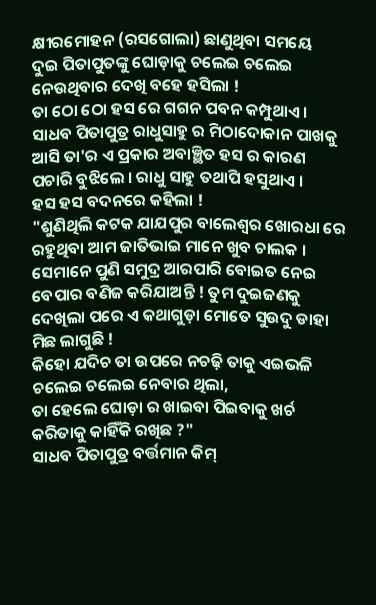କ୍ଷୀରମୋହନ (ରସଗୋଲା) ଛାଣୁଥିବା ସମୟେ
ଦୁଇ ପିତାପୁତଙ୍କୁ ଘୋଡ଼ାକୁ ଚଲେଇ ଚଲେଇ ନେଉଥିବାର ଦେଖି ବହେ ହସିଲା !
ତା ଠୋ ଠୋ ହସ ରେ ଗଗନ ପବନ କମ୍ପୁଥାଏ ।
ସାଧବ ପିତାପୁତ୍ର ରାଧୁସାହୁ ର ମିଠାଦୋକାନ ପାଖକୁ ଆସି ତା'ର ଏ ପ୍ରକାର ଅବାଞ୍ଛିତ ହସ ର କାରଣ ପଚାରି ବୁଝିଲେ । ରାଧୁ ସାହୁ ତଥାପି ହସୁଥାଏ ।
ହସ ହସ ବଦନରେ କହିଲା !
"ଶୁଣିଥିଲି କଟକ ଯାଯପୁର ବାଲେଶ୍ଵର ଖୋରଧା ରେ ରହୁଥିବା ଆମ ଜାତିଭାଇ ମାନେ ଖୁବ ଚାଲକ । ସେମାନେ ପୁଣି ସମୁଦ୍ର ଆରପାରି ବୋଇତ ନେଇ ବେପାର ବଣିଜ କରିଯାଅନ୍ତି ! ତୁମ ଦୁଇଜଣକୁ ଦେଖିଲା ପରେ ଏ କଥାଗୁଡ଼ା ମୋତେ ସୁଉଦୁ ଡାହା ମିଛ ଲାଗୁଛି !
କିହୋ ଯଦିଚ ତା ଉପରେ ନଚଢ଼ି ତାକୁ ଏଇଭଳି ଚଲେଇ ଚଲେଇ ନେବାର ଥିଲା,
ତା ହେଲେ ଘୋଡ଼ା ର ଖାଇବା ପିଇବାକୁ ଖର୍ଚ କରିତାକୁ କାହିଁକି ରଖିଛ ?"
ସାଧବ ପିତାପୁତ୍ର ବର୍ତ୍ତମାନ କିମ୍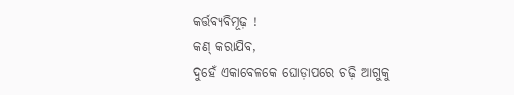କର୍ତ୍ତବ୍ୟବିମୂଢ଼ !
କଣ୍ କରାଯିବ,
ଦୁହେଁ ଏକାବେଳକେ ଘୋଡ଼ାପରେ ଚଢ଼ି ଆଗୁକୁ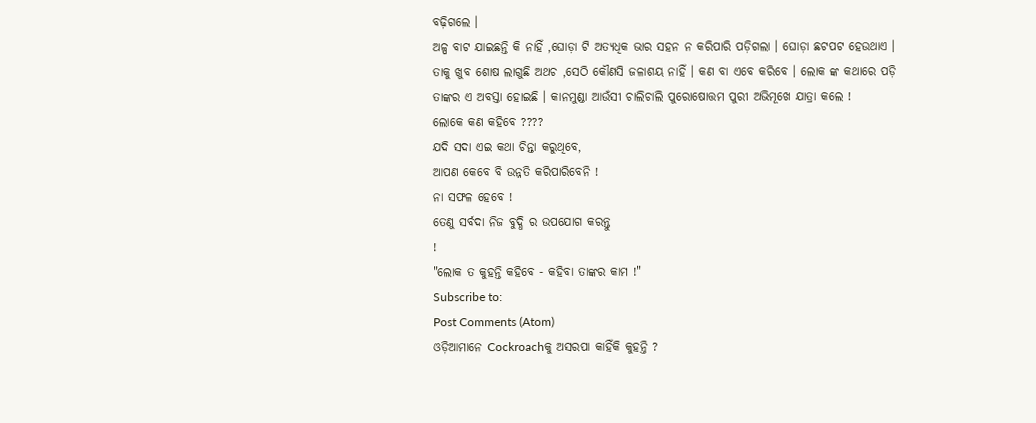ବଢ଼ିଗଲେ ।
ଅଳ୍ପ ବାଟ ଯାଇଛନ୍ତି କି ନାହିଁ ,ଘୋଡ଼ା ଟି ଅତ୍ୟଧିକ ଭାର ସହନ ନ କରିପାରି ପଡ଼ିଗଲା । ଘୋଡ଼ା ଛଟପଟ ହେଉଥାଏ । ତାକୁ ଖୁବ ଶୋଷ ଲାଗୁଛି ଅଥଚ ,ସେଠି କୌଣସି ଜଳାଶୟ ନାହିଁ । କଣ ବା ଏବେ କରିବେ । ଲୋକ ଙ୍କ କଥାରେ ପଡ଼ି ତାଙ୍କର ଏ ଅବସ୍ତା ହୋଇଛି । କାନମୁଣ୍ଡା ଆଉଁସୀ ଚାଲିଚାଲି ପୁରୋଷୋତ୍ତମ ପୁରୀ ଅଭିମୂଖେ ଯାତ୍ରା କଲେ !
ଲୋକେ କଣ କହିବେ ????
ଯଦି ସଦା ଏଇ କଥା ଚିନ୍ତା କରୁଥିବେ,
ଆପଣ କେବେ ବି ଉନ୍ନତି କରିପାରିବେନି !
ନା ସଫଳ ହେବେ !
ତେଣୁ ସର୍ବଦା ନିଜ ବୁଦ୍ଧି ର ଉପଯୋଗ କରନ୍ତୁ
!
"ଲୋକ ତ କୁହନ୍ତି କହିବେ - କହିବା ତାଙ୍କର କାମ !"
Subscribe to:
Post Comments (Atom)
ଓଡ଼ିଆମାନେ Cockroachକୁ ଅସରପା କାହିଁକି କୁହନ୍ତି ?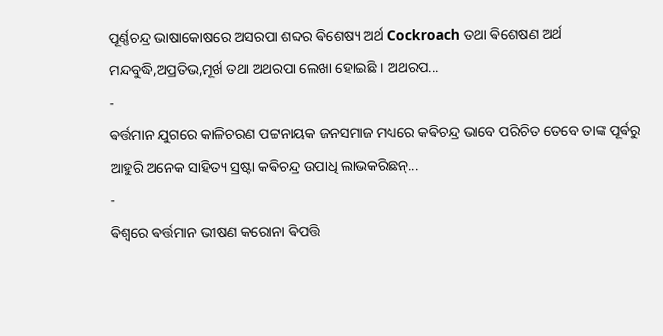ପୂର୍ଣ୍ଣଚନ୍ଦ୍ର ଭାଷାକୋଷରେ ଅସରପା ଶବ୍ଦର ଵିଶେଷ୍ୟ ଅର୍ଥ Cockroach ତଥା ଵିଶେଷଣ ଅର୍ଥ ମନ୍ଦବୁଦ୍ଧି,ଅପ୍ରତିଭ,ମୂର୍ଖ ତଥା ଅଥରପା ଲେଖା ହୋଇଛି । ଅଥରପ...
-
ଵର୍ତ୍ତମାନ ଯୁଗରେ କାଳିଚରଣ ପଟ୍ଟନାୟକ ଜନସମାଜ ମଧ୍ୟରେ କଵିଚନ୍ଦ୍ର ଭାବେ ପରିଚିତ ତେବେ ତାଙ୍କ ପୂର୍ଵରୁ ଆହୁରି ଅନେକ ସାହିତ୍ୟ ସ୍ରଷ୍ଟା କଵିଚନ୍ଦ୍ର ଉପାଧି ଲାଭକରିଛନ୍...
-
ଵିଶ୍ଵରେ ଵର୍ତ୍ତମାନ ଭୀଷଣ କରୋନା ଵିପତ୍ତି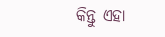କିନ୍ତୁ ଏହା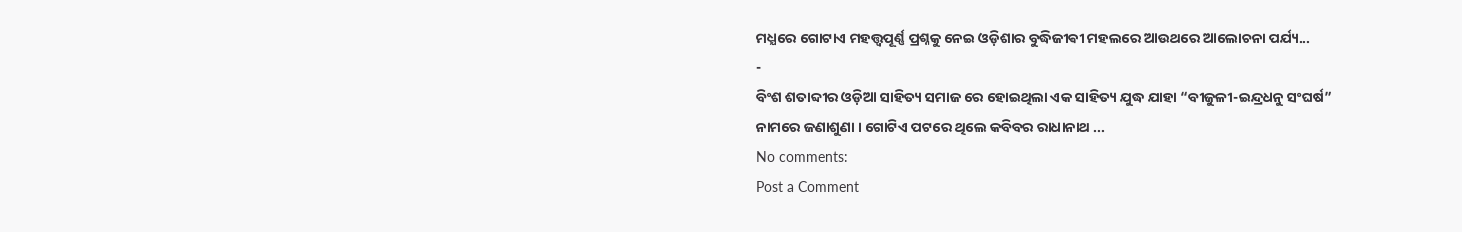ମଧ୍ଯରେ ଗୋଟାଏ ମହତ୍ତ୍ୱପୂର୍ଣ୍ଣ ପ୍ରଶ୍ନକୁ ନେଇ ଓଡ଼ିଶାର ବୁଦ୍ଧିଜୀଵୀ ମହଲରେ ଆଉଥରେ ଆଲୋଚନା ପର୍ଯ୍ୟ...
-
ବିଂଶ ଶତାବ୍ଦୀର ଓଡ଼ିଆ ସାହିତ୍ୟ ସମାଜ ରେ ହୋଇଥିଲା ଏକ ସାହିତ୍ୟ ଯୁଦ୍ଧ ଯାହା “ବୀଜୁଳୀ-ଇନ୍ଦ୍ରଧନୁ ସଂଘର୍ଷ” ନାମରେ ଜଣାଶୁଣା । ଗୋଟିଏ ପଟରେ ଥିଲେ କବିବର ରାଧାନାଥ ...
No comments:
Post a Comment